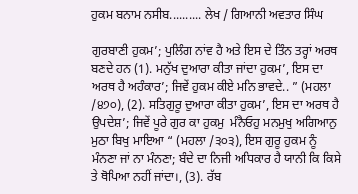ਹੁਕਮ ਬਨਾਮ ਨਸੀਬ.......... ਲੇਖ / ਗਿਆਨੀ ਅਵਤਾਰ ਸਿੰਘ

ਗੁਰਬਾਣੀ ਹੁਕਮ’; ਪੁਲਿੰਗ ਨਾਂਵ ਹੈ ਅਤੇ ਇਸ ਦੇ ਤਿੰਨ ਤਰ੍ਹਾਂ ਅਰਥ ਬਣਦੇ ਹਨ (1). ਮਨੁੱਖ ਦੁਆਰਾ ਕੀਤਾ ਜਾਂਦਾ ਹੁਕਮ’, ਇਸ ਦਾ ਅਰਥ ਹੈ ਅਹੰਕਾਰ’; ਜਿਵੇਂ ਹੁਕਮ ਕੀਏ ਮਨਿ ਭਾਵਦੇ.. ” (ਮਹਲਾ /੪੭੦), (2). ਸਤਿਗੁਰੂ ਦੁਆਰਾ ਕੀਤਾ ਹੁਕਮ’, ਇਸ ਦਾ ਅਰਥ ਹੈ ਉਪਦੇਸ਼’; ਜਿਵੇਂ ਪੂਰੇ ਗੁਰ ਕਾ ਹੁਕਮੁ  ਮੰਨੈਓਹੁ ਮਨਮੁਖੁ ਅਗਿਆਨੁ ਮੁਠਾ ਬਿਖੁ ਮਾਇਆ “ (ਮਹਲਾ /੩੦੩), ਇਸ ਗੁਰੂ ਹੁਕਮ ਨੂੰ ਮੰਨਣਾ ਜਾਂ ਨਾ ਮੰਨਣਾ; ਬੰਦੇ ਦਾ ਨਿਜੀ ਅਧਿਕਾਰ ਹੈ ਯਾਨੀ ਕਿ ਕਿਸੇ ਤੇ ਥੋਪਿਆ ਨਹੀਂ ਜਾਂਦਾ।, (3). ਰੱਬ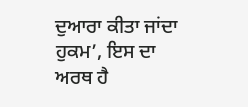ਦੁਆਰਾ ਕੀਤਾ ਜਾਂਦਾ ਹੁਕਮ’, ਇਸ ਦਾ ਅਰਥ ਹੈ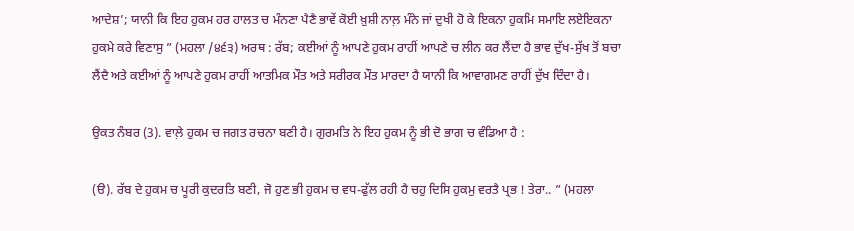ਆਦੇਸ਼’; ਯਾਨੀ ਕਿ ਇਹ ਹੁਕਮ ਹਰ ਹਾਲਤ ਚ ਮੰਨਣਾ ਪੈਣੈ ਭਾਵੇਂ ਕੋਈ ਖ਼ੁਸ਼ੀ ਨਾਲ਼ ਮੰਨੇ ਜਾਂ ਦੁਖੀ ਹੋ ਕੇ ਇਕਨਾ ਹੁਕਮਿ ਸਮਾਇ ਲਏਇਕਨਾ ਹੁਕਮੇ ਕਰੇ ਵਿਣਾਸੁ ” (ਮਹਲਾ /੪੬੩) ਅਰਥ : ਰੱਬ; ਕਈਆਂ ਨੂੰ ਆਪਣੇ ਹੁਕਮ ਰਾਹੀਂ ਆਪਣੇ ਚ ਲੀਨ ਕਰ ਲੈਂਦਾ ਹੈ ਭਾਵ ਦੁੱਖ-ਸੁੱਖ ਤੋਂ ਬਚਾ ਲੈਂਦੈ ਅਤੇ ਕਈਆਂ ਨੂੰ ਆਪਣੇ ਹੁਕਮ ਰਾਹੀਂ ਆਤਮਿਕ ਮੌਤ ਅਤੇ ਸਰੀਰਕ ਮੌਤ ਮਾਰਦਾ ਹੈ ਯਾਨੀ ਕਿ ਆਵਾਗਮਣ ਰਾਹੀਂ ਦੁੱਖ ਦਿੰਦਾ ਹੈ।

ਉਕਤ ਨੰਬਰ (3). ਵਾਲ਼ੇ ਹੁਕਮ ਚ ਜਗਤ ਰਚਨਾ ਬਣੀ ਹੈ। ਗੁਰਮਤਿ ਨੇ ਇਹ ਹੁਕਮ ਨੂੰ ਭੀ ਦੋ ਭਾਗ ਚ ਵੰਡਿਆ ਹੈ :

(ੳ). ਰੱਬ ਦੇ ਹੁਕਮ ਚ ਪੂਰੀ ਕੁਦਰਤਿ ਬਣੀ, ਜੋ ਹੁਣ ਭੀ ਹੁਕਮ ਚ ਵਧ-ਫੁੱਲ ਰਹੀ ਹੈ ਚਹੁ ਦਿਸਿ ਹੁਕਮੁ ਵਰਤੈ ਪ੍ਰਭ ! ਤੇਰਾ.. ” (ਮਹਲਾ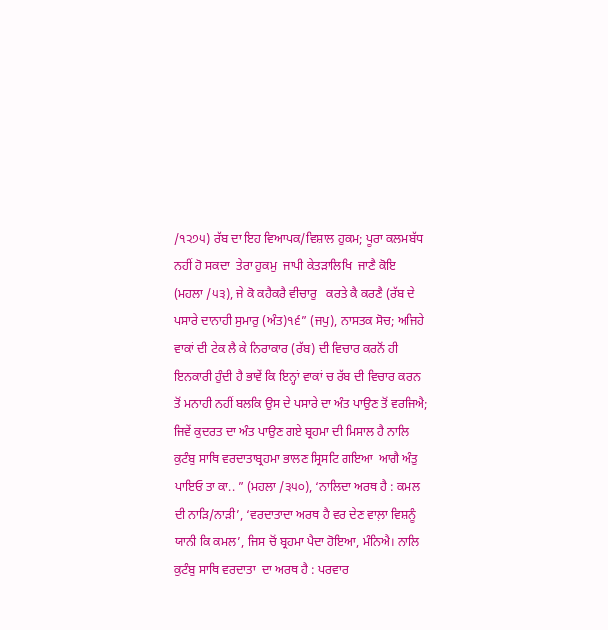/੧੨੭੫) ਰੱਬ ਦਾ ਇਹ ਵਿਆਪਕ/ਵਿਸ਼ਾਲ ਹੁਕਮ; ਪੂਰਾ ਕਲਮਬੱਧ ਨਹੀਂ ਹੋ ਸਕਦਾ  ਤੇਰਾ ਹੁਕਮੁ  ਜਾਪੀ ਕੇਤੜਾਲਿਖਿ  ਜਾਣੈ ਕੋਇ  (ਮਹਲਾ /੫੩), ਜੇ ਕੋ ਕਹੈਕਰੈ ਵੀਚਾਰੁ   ਕਰਤੇ ਕੈ ਕਰਣੈ (ਰੱਬ ਦੇ ਪਸਾਰੇ ਦਾਨਾਹੀ ਸੁਮਾਰੁ (ਅੰਤ)੧੬” (ਜਪੁ), ਨਾਸਤਕ ਸੋਚ; ਅਜਿਹੇ ਵਾਕਾਂ ਦੀ ਟੇਕ ਲੈ ਕੇ ਨਿਰਾਕਾਰ (ਰੱਬ) ਦੀ ਵਿਚਾਰ ਕਰਨੋਂ ਹੀ ਇਨਕਾਰੀ ਹੁੰਦੀ ਹੈ ਭਾਵੇਂ ਕਿ ਇਨ੍ਹਾਂ ਵਾਕਾਂ ਚ ਰੱਬ ਦੀ ਵਿਚਾਰ ਕਰਨ ਤੋਂ ਮਨਾਹੀ ਨਹੀਂ ਬਲਕਿ ਉਸ ਦੇ ਪਸਾਰੇ ਦਾ ਅੰਤ ਪਾਉਣ ਤੋਂ ਵਰਜਿਐ; ਜਿਵੇਂ ਕੁਦਰਤ ਦਾ ਅੰਤ ਪਾਉਣ ਗਏ ਬ੍ਰਹਮਾ ਦੀ ਮਿਸਾਲ ਹੈ ਨਾਲਿ ਕੁਟੰਬੁ ਸਾਥਿ ਵਰਦਾਤਾਬ੍ਰਹਮਾ ਭਾਲਣ ਸ੍ਰਿਸਟਿ ਗਇਆ  ਆਗੈ ਅੰਤੁ  ਪਾਇਓ ਤਾ ਕਾ.. ” (ਮਹਲਾ /੩੫੦), ‘ਨਾਲਿਦਾ ਅਰਥ ਹੈ : ਕਮਲ ਦੀ ਨਾੜਿ/ਨਾੜੀ’, ‘ਵਰਦਾਤਾਦਾ ਅਰਥ ਹੈ ਵਰ ਦੇਣ ਵਾਲ਼ਾ ਵਿਸ਼ਨੂੰ ਯਾਨੀ ਕਿ ਕਮਲ’, ਜਿਸ ਚੋਂ ਬ੍ਰਹਮਾ ਪੈਦਾ ਹੋਇਆ, ਮੰਨਿਐ। ਨਾਲਿ ਕੁਟੰਬੁ ਸਾਥਿ ਵਰਦਾਤਾ  ਦਾ ਅਰਥ ਹੈ : ਪਰਵਾਰ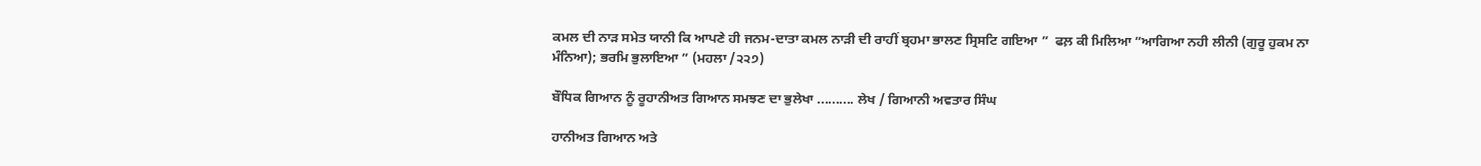ਕਮਲ ਦੀ ਨਾੜ ਸਮੇਤ ਯਾਨੀ ਕਿ ਆਪਣੇ ਹੀ ਜਨਮ-ਦਾਤਾ ਕਮਲ ਨਾੜੀ ਦੀ ਰਾਹੀਂ ਬ੍ਰਹਮਾ ਭਾਲਣ ਸ੍ਰਿਸਟਿ ਗਇਆ ”  ਫਲ਼ ਕੀ ਮਿਲਿਆ ”ਆਗਿਆ ਨਹੀ ਲੀਨੀ (ਗੁਰੂ ਹੁਕਮ ਨਾ ਮੰਨਿਆ); ਭਰਮਿ ਭੁਲਾਇਆ ” (ਮਹਲਾ /੨੨੭)

ਬੌਧਿਕ ਗਿਆਨ ਨੂੰ ਰੂਹਾਨੀਅਤ ਗਿਆਨ ਸਮਝਣ ਦਾ ਭੁਲੇਖਾ .......... ਲੇਖ / ਗਿਆਨੀ ਅਵਤਾਰ ਸਿੰਘ

ਹਾਨੀਅਤ ਗਿਆਨ ਅਤੇ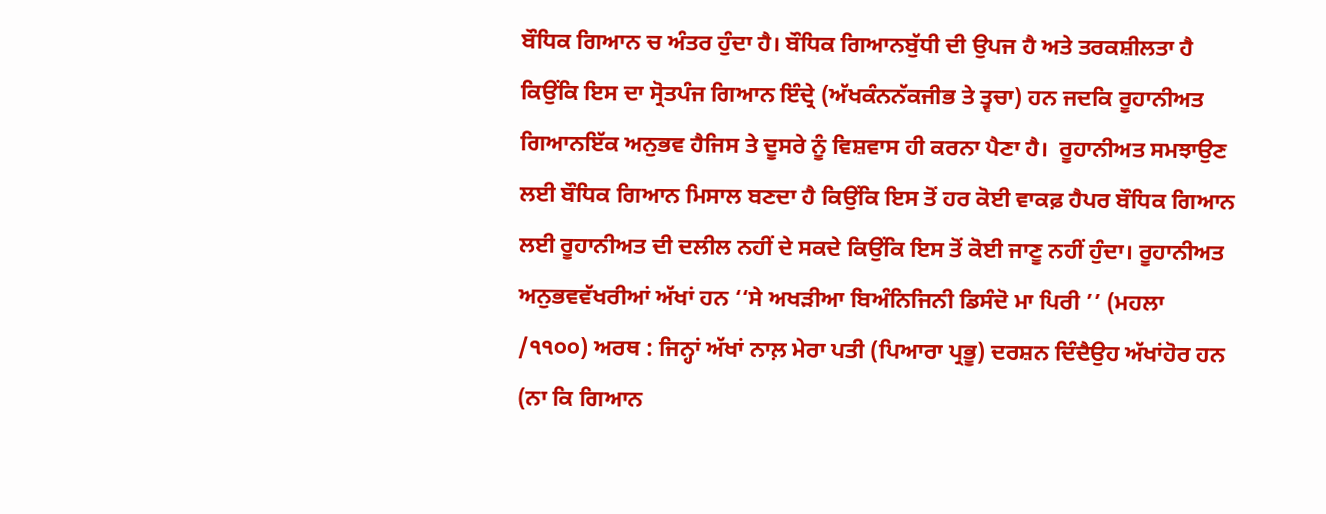ਬੌਧਿਕ ਗਿਆਨ ਚ ਅੰਤਰ ਹੁੰਦਾ ਹੈ। ਬੌਧਿਕ ਗਿਆਨਬੁੱਧੀ ਦੀ ਉਪਜ ਹੈ ਅਤੇ ਤਰਕਸ਼ੀਲਤਾ ਹੈ ਕਿਉਂਕਿ ਇਸ ਦਾ ਸ੍ਰੋਤਪੰਜ ਗਿਆਨ ਇੰਦ੍ਰੇ (ਅੱਖਕੰਨਨੱਕਜੀਭ ਤੇ ਤ੍ਵਚਾ) ਹਨ ਜਦਕਿ ਰੂਹਾਨੀਅਤ ਗਿਆਨਇੱਕ ਅਨੁਭਵ ਹੈਜਿਸ ਤੇ ਦੂਸਰੇ ਨੂੰ ਵਿਸ਼ਵਾਸ ਹੀ ਕਰਨਾ ਪੈਣਾ ਹੈ।  ਰੂਹਾਨੀਅਤ ਸਮਝਾਉਣ ਲਈ ਬੌਧਿਕ ਗਿਆਨ ਮਿਸਾਲ ਬਣਦਾ ਹੈ ਕਿਉਂਕਿ ਇਸ ਤੋਂ ਹਰ ਕੋਈ ਵਾਕਫ਼ ਹੈਪਰ ਬੌਧਿਕ ਗਿਆਨ ਲਈ ਰੂਹਾਨੀਅਤ ਦੀ ਦਲੀਲ ਨਹੀਂ ਦੇ ਸਕਦੇ ਕਿਉਂਕਿ ਇਸ ਤੋਂ ਕੋਈ ਜਾਣੂ ਨਹੀਂ ਹੁੰਦਾ। ਰੂਹਾਨੀਅਤ ਅਨੁਭਵਵੱਖਰੀਆਂ ਅੱਖਾਂ ਹਨ ‘‘ਸੇ ਅਖੜੀਆ ਬਿਅੰਨਿਜਿਨੀ ਡਿਸੰਦੋ ਮਾ ਪਿਰੀ ’’ (ਮਹਲਾ /੧੧੦੦) ਅਰਥ : ਜਿਨ੍ਹਾਂ ਅੱਖਾਂ ਨਾਲ਼ ਮੇਰਾ ਪਤੀ (ਪਿਆਰਾ ਪ੍ਰਭੂ) ਦਰਸ਼ਨ ਦਿੰਦੈਉਹ ਅੱਖਾਂਹੋਰ ਹਨ (ਨਾ ਕਿ ਗਿਆਨ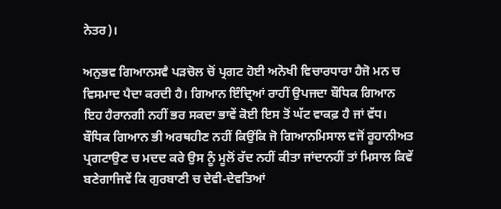ਨੇਤਰ)।

ਅਨੁਭਵ ਗਿਆਨਸਵੈ ਪੜਚੋਲ ਚੋਂ ਪ੍ਰਗਟ ਹੋਈ ਅਨੋਖੀ ਵਿਚਾਰਧਾਰਾ ਹੈਜੋ ਮਨ ਚ ਵਿਸਮਾਦ ਪੈਦਾ ਕਰਦੀ ਹੈ। ਗਿਆਨ ਇੰਦ੍ਰਿਆਂ ਰਾਹੀਂ ਉਪਜਦਾ ਬੌਧਿਕ ਗਿਆਨ ਇਹ ਹੈਰਾਨਗੀ ਨਹੀਂ ਭਰ ਸਕਦਾ ਭਾਵੇਂ ਕੋਈ ਇਸ ਤੋਂ ਘੱਟ ਵਾਕਫ਼ ਹੈ ਜਾਂ ਵੱਧ। ਬੌਧਿਕ ਗਿਆਨ ਭੀ ਅਰਥਹੀਣ ਨਹੀਂ ਕਿਉਂਕਿ ਜੋ ਗਿਆਨਮਿਸਾਲ ਵਜੋਂ ਰੂਹਾਨੀਅਤ ਪ੍ਰਗਟਾਉਣ ਚ ਮਦਦ ਕਰੇ ਉਸ ਨੂੰ ਮੂਲੋਂ ਰੱਦ ਨਹੀਂ ਕੀਤਾ ਜਾਂਦਾਨਹੀਂ ਤਾਂ ਮਿਸਾਲ ਕਿਵੇਂ ਬਣੇਗਾਜਿਵੇਂ ਕਿ ਗੁਰਬਾਣੀ ਚ ਦੇਵੀ-ਦੇਵਤਿਆਂ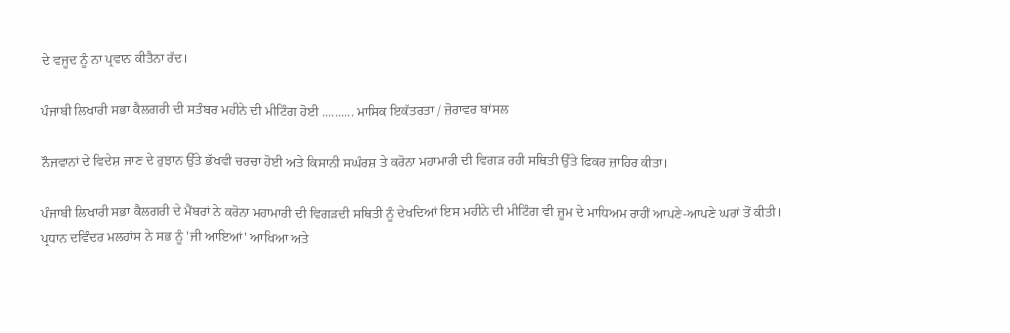ਦੇ ਵਜੂਦ ਨੂੰ ਨਾ ਪ੍ਰਵਾਨ ਕੀਤੈਨਾ ਰੱਦ।

ਪੰਜਾਬੀ ਲਿਖਾਰੀ ਸਭਾ ਕੈਲਗਰੀ ਦੀ ਸਤੰਬਰ ਮਹੀਨੇ ਦੀ ਮੀਟਿੰਗ ਹੋਈ .......... ਮਾਸਿਕ ਇਕੱਤਰਤਾ / ਜ਼ੋਰਾਵਰ ਬਾਂਸਲ

ਨੌਜਵਾਨਾਂ ਦੇ ਵਿਦੇਸ਼ ਜਾਣ ਦੇ ਰੁਝਾਨ ਉੱਤੇ ਭੱਖਵੀ ਚਰਚਾ ਹੋਈ ਅਤੇ ਕਿਸਾਨੀ ਸਘੰਰਸ਼ ਤੇ ਕਰੋਨਾ ਮਹਾਮਾਰੀ ਦੀ ਵਿਗੜ ਰਹੀ ਸਥਿਤੀ ਉੱਤੇ ਫਿਕਰ ਜ਼ਾਹਿਰ ਕੀਤਾ।

ਪੰਜਾਬੀ ਲਿਖਾਰੀ ਸਭਾ ਕੈਲਗਰੀ ਦੇ ਮੈਂਬਰਾਂ ਨੇ ਕਰੋਨਾ ਮਹਾਮਾਰੀ ਦੀ ਵਿਗੜਦੀ ਸਥਿਤੀ ਨੂੰ ਦੇਖਦਿਆਂ ਇਸ ਮਹੀਨੇ ਦੀ ਮੀਟਿੰਗ ਵੀ ਜ਼ੂਮ ਦੇ ਮਾਧਿਅਮ ਰਾਹੀਂ ਆਪਣੇ-ਆਪਣੇ ਘਰਾਂ ਤੋਂ ਕੀਤੀ। ਪ੍ਰਧਾਨ ਦਵਿੰਦਰ ਮਲਹਾਂਸ ਨੇ ਸਭ ਨੂੰ 'ਜੀ ਆਇਆਂ' ਆਖਿਆ ਅਤੇ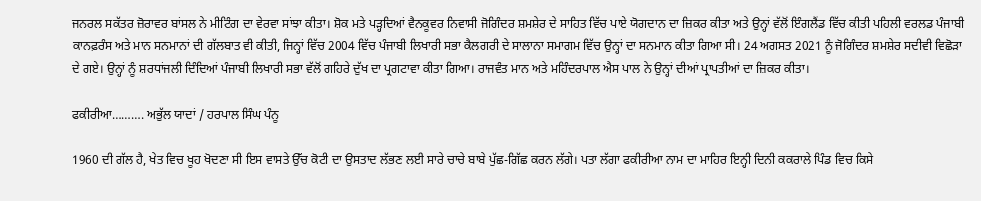ਜਨਰਲ ਸਕੱਤਰ ਜ਼ੋਰਾਵਰ ਬਾਂਸਲ ਨੇ ਮੀਟਿੰਗ ਦਾ ਵੇਰਵਾ ਸਾਂਝਾ ਕੀਤਾ। ਸ਼ੋਕ ਮਤੇ ਪੜ੍ਹਦਿਆਂ ਵੈਨਕੂਵਰ ਨਿਵਾਸੀ ਜੋਗਿੰਦਰ ਸ਼ਮਸ਼ੇਰ ਦੇ ਸਾਹਿਤ ਵਿੱਚ ਪਾਏ ਯੋਗਦਾਨ ਦਾ ਜ਼ਿਕਰ ਕੀਤਾ ਅਤੇ ਉਨ੍ਹਾਂ ਵੱਲੋਂ ਇੰਗਲੈਂਡ ਵਿੱਚ ਕੀਤੀ ਪਹਿਲੀ ਵਰਲਡ ਪੰਜਾਬੀ ਕਾਨਫ਼ਰੰਸ ਅਤੇ ਮਾਨ ਸਨਮਾਨਾਂ ਦੀ ਗੱਲਬਾਤ ਵੀ ਕੀਤੀ, ਜਿਨ੍ਹਾਂ ਵਿੱਚ 2004 ਵਿੱਚ ਪੰਜਾਬੀ ਲਿਖਾਰੀ ਸਭਾ ਕੈਲਗਰੀ ਦੇ ਸਾਲਾਨਾ ਸਮਾਗਮ ਵਿੱਚ ਉਨ੍ਹਾਂ ਦਾ ਸਨਮਾਨ ਕੀਤਾ ਗਿਆ ਸੀ। 24 ਅਗਸਤ 2021 ਨੂੰ ਜੋਗਿੰਦਰ ਸ਼ਮਸ਼ੇਰ ਸਦੀਵੀ ਵਿਛੋੜਾ ਦੇ ਗਏ। ਉਨ੍ਹਾਂ ਨੂੰ ਸ਼ਰਧਾਂਜਲੀ ਦਿੰਦਿਆਂ ਪੰਜਾਬੀ ਲਿਖਾਰੀ ਸਭਾ ਵੱਲੋਂ ਗਹਿਰੇ ਦੁੱਖ ਦਾ ਪ੍ਰਗਟਾਵਾ ਕੀਤਾ ਗਿਆ। ਰਾਜਵੰਤ ਮਾਨ ਅਤੇ ਮਹਿੰਦਰਪਾਲ ਐਸ ਪਾਲ ਨੇ ਉਨ੍ਹਾਂ ਦੀਆਂ ਪ੍ਰਾਪਤੀਆਂ ਦਾ ਜ਼ਿਕਰ ਕੀਤਾ।

ਫਕੀਰੀਆ………. ਅਭੁੱਲ ਯਾਦਾਂ / ਹਰਪਾਲ ਸਿੰਘ ਪੰਨੂ

1960 ਦੀ ਗੱਲ ਹੈ, ਖੇਤ ਵਿਚ ਖੂਹ ਖੋਦਣਾ ਸੀ ਇਸ ਵਾਸਤੇ ਉੱਚ ਕੋਟੀ ਦਾ ਉਸਤਾਦ ਲੱਭਣ ਲਈ ਸਾਰੇ ਚਾਚੇ ਬਾਬੇ ਪੁੱਛ-ਗਿੱਛ ਕਰਨ ਲੱਗੇ। ਪਤਾ ਲੱਗਾ ਫਕੀਰੀਆ ਨਾਮ ਦਾ ਮਾਹਿਰ ਇਨ੍ਹੀ ਦਿਨੀ ਕਕਰਾਲੇ ਪਿੰਡ ਵਿਚ ਕਿਸੇ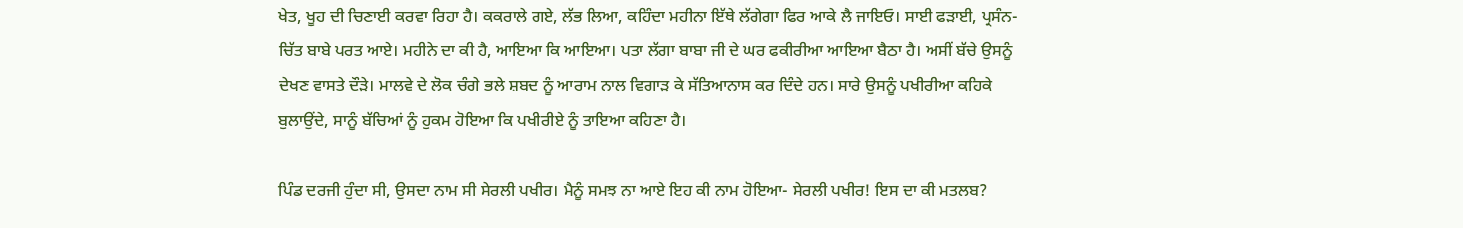ਖੇਤ, ਖੂਹ ਦੀ ਚਿਣਾਈ ਕਰਵਾ ਰਿਹਾ ਹੈ। ਕਕਰਾਲੇ ਗਏ, ਲੱਭ ਲਿਆ, ਕਹਿੰਦਾ ਮਹੀਨਾ ਇੱਥੇ ਲੱਗੇਗਾ ਫਿਰ ਆਕੇ ਲੈ ਜਾਇਓ। ਸਾਈ ਫੜਾਈ, ਪ੍ਰਸੰਨ-ਚਿੱਤ ਬਾਬੇ ਪਰਤ ਆਏ। ਮਹੀਨੇ ਦਾ ਕੀ ਹੈ, ਆਇਆ ਕਿ ਆਇਆ। ਪਤਾ ਲੱਗਾ ਬਾਬਾ ਜੀ ਦੇ ਘਰ ਫਕੀਰੀਆ ਆਇਆ ਬੈਠਾ ਹੈ। ਅਸੀਂ ਬੱਚੇ ਉਸਨੂੰ ਦੇਖਣ ਵਾਸਤੇ ਦੌੜੇ। ਮਾਲਵੇ ਦੇ ਲੋਕ ਚੰਗੇ ਭਲੇ ਸ਼ਬਦ ਨੂੰ ਆਰਾਮ ਨਾਲ ਵਿਗਾੜ ਕੇ ਸੱਤਿਆਨਾਸ ਕਰ ਦਿੰਦੇ ਹਨ। ਸਾਰੇ ਉਸਨੂੰ ਪਖੀਰੀਆ ਕਹਿਕੇ ਬੁਲਾਉਂਦੇ, ਸਾਨੂੰ ਬੱਚਿਆਂ ਨੂੰ ਹੁਕਮ ਹੋਇਆ ਕਿ ਪਖੀਰੀਏ ਨੂੰ ਤਾਇਆ ਕਹਿਣਾ ਹੈ।

ਪਿੰਡ ਦਰਜੀ ਹੁੰਦਾ ਸੀ, ਉਸਦਾ ਨਾਮ ਸੀ ਸੇਰਲੀ ਪਖੀਰ। ਮੈਨੂੰ ਸਮਝ ਨਾ ਆਏ ਇਹ ਕੀ ਨਾਮ ਹੋਇਆ- ਸੇਰਲੀ ਪਖੀਰ! ਇਸ ਦਾ ਕੀ ਮਤਲਬ?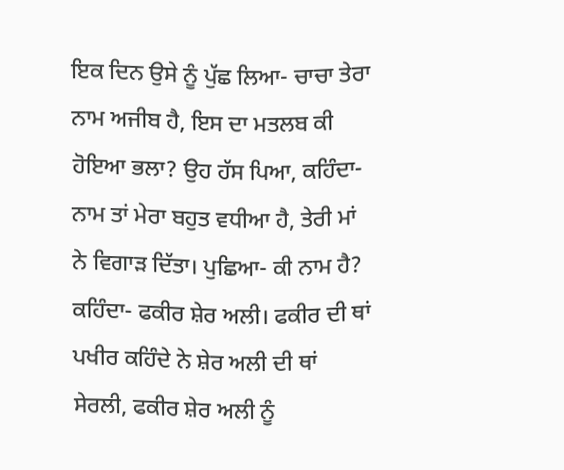ਇਕ ਦਿਨ ਉਸੇ ਨੂੰ ਪੁੱਛ ਲਿਆ- ਚਾਚਾ ਤੇਰਾ ਨਾਮ ਅਜੀਬ ਹੈ, ਇਸ ਦਾ ਮਤਲਬ ਕੀ ਹੋਇਆ ਭਲਾ? ਉਹ ਹੱਸ ਪਿਆ, ਕਹਿੰਦਾ- ਨਾਮ ਤਾਂ ਮੇਰਾ ਬਹੁਤ ਵਧੀਆ ਹੈ, ਤੇਰੀ ਮਾਂ ਨੇ ਵਿਗਾੜ ਦਿੱਤਾ। ਪੁਛਿਆ- ਕੀ ਨਾਮ ਹੈ? ਕਹਿੰਦਾ- ਫਕੀਰ ਸ਼ੇਰ ਅਲੀ। ਫਕੀਰ ਦੀ ਥਾਂ ਪਖੀਰ ਕਹਿੰਦੇ ਨੇ ਸ਼ੇਰ ਅਲੀ ਦੀ ਥਾਂ ਸੇਰਲੀ, ਫਕੀਰ ਸ਼ੇਰ ਅਲੀ ਨੂੰ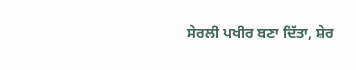ਸੇਰਲੀ ਪਖੀਰ ਬਣਾ ਦਿੱਤਾ, ਸ਼ੇਰ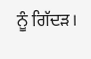ਨੂੰ ਗਿੱਦੜ।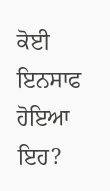ਕੋਈ ਇਨਸਾਫ ਹੋਇਆ ਇਹ?